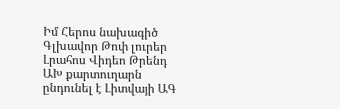Իմ Հերոս նախագիծ
Գլխավոր Թոփ լուրեր Լրահոս Վիդեո Թրենդ
ԱԽ քարտուղարն ընդունել է Լիտվայի ԱԳ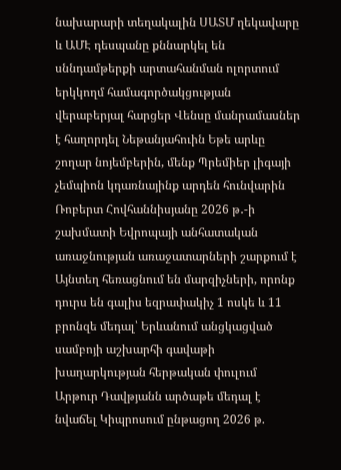նախարարի տեղակալին ՍԱՏՄ ղեկավարը և ԱՄԷ դեսպանը քննարկել են սննդամթերքի արտահանման ոլորտում երկկողմ համագործակցության վերաբերյալ հարցեր Վենսը մանրամասներ է հաղորդել Նեթանյահուին Եթե արևը շողար նոյեմբերին, մենք Պրեմիեր լիգայի չեմպիոն կդառնայինք արդեն հունվարին Ռոբերտ Հովհաննիսյանը 2026 թ․-ի շախմատի Եվրոպայի անհատական առաջնության առաջատարների շարքում է Այնտեղ հեռացնում են մարզիչների, որոնք դուրս են գալիս եզրափակիչ 1 ոսկե և 11 բրոնզե մեդալ՝ Երևանում անցկացված սամբոյի աշխարհի գավաթի խաղարկության հերթական փուլում Արթուր Դավթյանն արծաթե մեդալ է նվաճել Կիպրոսում ընթացող 2026 թ.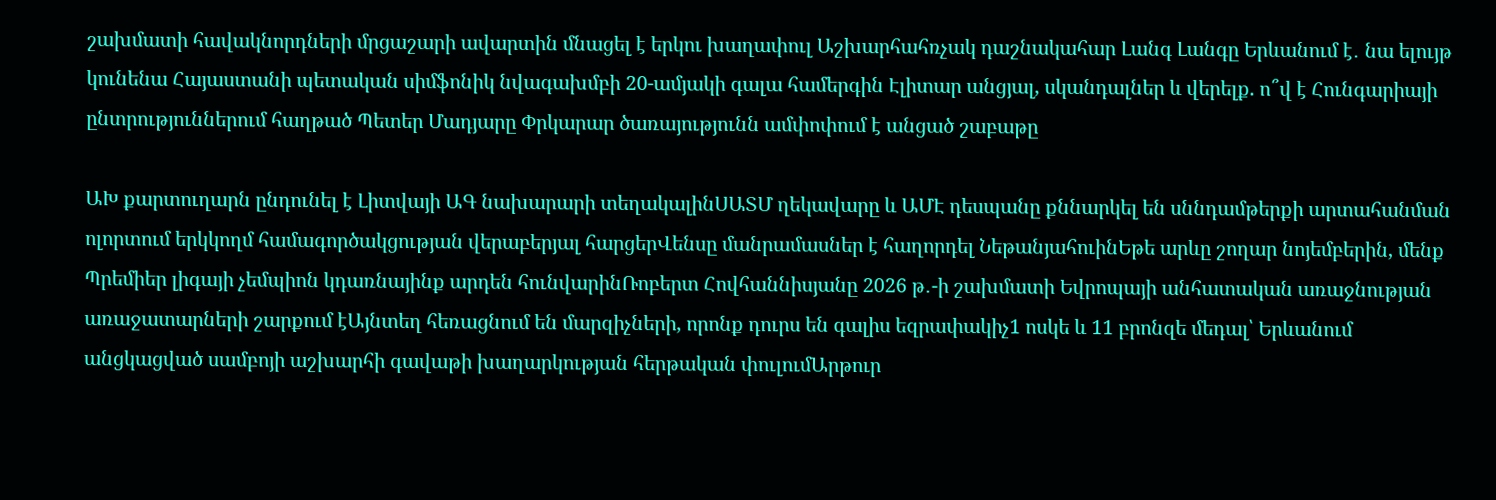շախմատի հավակնորդների մրցաշարի ավարտին մնացել է երկու խաղափուլ Աշխարհահռչակ դաշնակահար Լանգ Լանգը Երևանում է․ նա ելույթ կունենա Հայաստանի պետական սիմֆոնիկ նվագախմբի 20-ամյակի գալա համերգին Էլիտար անցյալ, սկանդալներ և վերելք. ո՞վ է Հունգարիայի ընտրություններում հաղթած Պետեր Մադյարը Փրկարար ծառայությունն ամփոփում է անցած շաբաթը

ԱԽ քարտուղարն ընդունել է Լիտվայի ԱԳ նախարարի տեղակալինՍԱՏՄ ղեկավարը և ԱՄԷ դեսպանը քննարկել են սննդամթերքի արտահանման ոլորտում երկկողմ համագործակցության վերաբերյալ հարցերՎենսը մանրամասներ է հաղորդել ՆեթանյահուինԵթե արևը շողար նոյեմբերին, մենք Պրեմիեր լիգայի չեմպիոն կդառնայինք արդեն հունվարինՌոբերտ Հովհաննիսյանը 2026 թ․-ի շախմատի Եվրոպայի անհատական առաջնության առաջատարների շարքում էԱյնտեղ հեռացնում են մարզիչների, որոնք դուրս են գալիս եզրափակիչ1 ոսկե և 11 բրոնզե մեդալ՝ Երևանում անցկացված սամբոյի աշխարհի գավաթի խաղարկության հերթական փուլումԱրթուր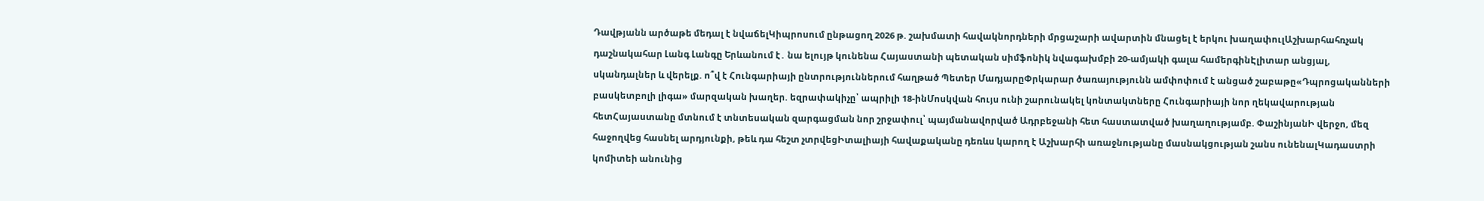Դավթյանն արծաթե մեդալ է նվաճելԿիպրոսում ընթացող 2026 թ. շախմատի հավակնորդների մրցաշարի ավարտին մնացել է երկու խաղափուլԱշխարհահռչակ դաշնակահար Լանգ Լանգը Երևանում է․ նա ելույթ կունենա Հայաստանի պետական սիմֆոնիկ նվագախմբի 20-ամյակի գալա համերգինԷլիտար անցյալ, սկանդալներ և վերելք. ո՞վ է Հունգարիայի ընտրություններում հաղթած Պետեր ՄադյարըՓրկարար ծառայությունն ամփոփում է անցած շաբաթը«Դպրոցականների բասկետբոլի լիգա» մարզական խաղեր. եզրափակիչը՝ ապրիլի 18-ինՄոսկվան հույս ունի շարունակել կոնտակտները Հունգարիայի նոր ղեկավարության հետՀայաստանը մտնում է տնտեսական զարգացման նոր շրջափուլ՝ պայմանավորված Ադրբեջանի հետ հաստատված խաղաղությամբ. ՓաշինյանԻ վերջո, մեզ հաջողվեց հասնել արդյունքի, թեև դա հեշտ չտրվեցԻտալիայի հավաքականը դեռևս կարող է Աշխարհի առաջնությանը մասնակցության շանս ունենալԿադաստրի կոմիտեի անունից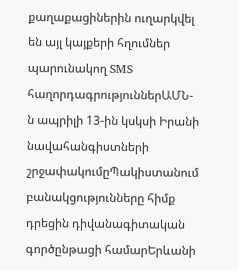քաղաքացիներին ուղարկվել են այլ կայքերի հղումներ պարունակող SMS հաղորդագրություններԱՄՆ-ն ապրիլի 13-ին կսկսի Իրանի նավահանգիստների շրջափակումըՊակիստանում բանակցությունները հիմք դրեցին դիվանագիտական գործընթացի համարԵրևանի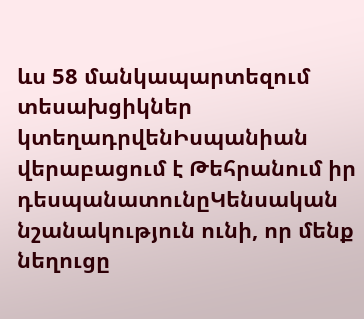ևս 58 մանկապարտեզում տեսախցիկներ կտեղադրվենԻսպանիան վերաբացում է Թեհրանում իր դեսպանատունըԿենսական նշանակություն ունի, որ մենք նեղուցը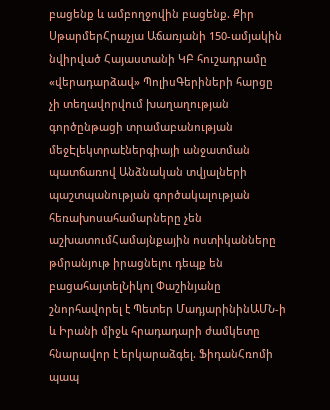բացենք և ամբողջովին բացենք. Քիր ՍթարմերՀրաչյա Աճառյանի 150-ամյակին նվիրված Հայաստանի ԿԲ հուշադրամը «վերադարձավ» ՊոլիսԳերիների հարցը չի տեղավորվում խաղաղության գործընթացի տրամաբանության մեջԷլեկտրաէներգիայի անջատման պատճառով Անձնական տվյալների պաշտպանության գործակալության հեռախոսահամարները չեն աշխատումՀամայնքային ոստիկանները թմրանյութ իրացնելու դեպք են բացահայտելՆիկոլ Փաշինյանը շնորհավորել է Պետեր ՄադյարինինԱՄՆ-ի և Իրանի միջև հրադադարի ժամկետը հնարավոր է երկարաձգել. ՖիդանՀռոմի պապ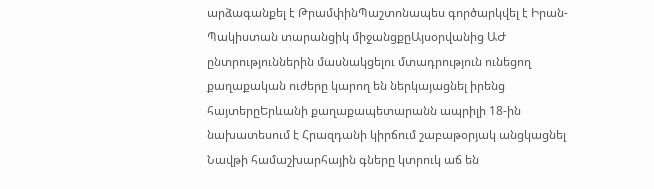արձագանքել է ԹրամփինՊաշտոնապես գործարկվել է Իրան-Պակիստան տարանցիկ միջանցքըԱյսօրվանից ԱԺ ընտրություններին մասնակցելու մտադրություն ունեցող քաղաքական ուժերը կարող են ներկայացնել իրենց հայտերըԵրևանի քաղաքապետարանն ապրիլի 18-ին նախատեսում է Հրազդանի կիրճում շաբաթօրյակ անցկացնել Նավթի համաշխարհային գները կտրուկ աճ են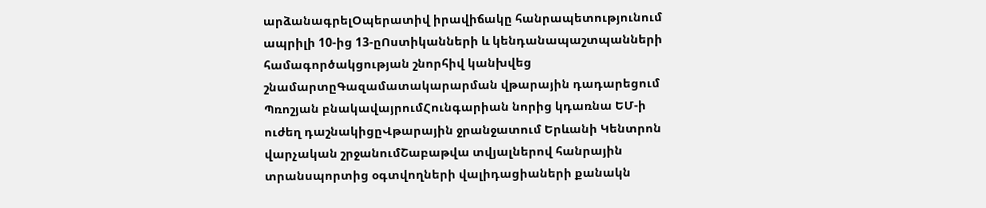արձանագրելՕպերատիվ իրավիճակը հանրապետությունում ապրիլի 10-ից 13-ըՈստիկանների և կենդանապաշտպանների համագործակցության շնորհիվ կանխվեց շնամարտըԳազամատակարարման վթարային դադարեցում Պռոշյան բնակավայրումՀունգարիան նորից կդառնա ԵՄ-ի ուժեղ դաշնակիցըՎթարային ջրանջատում Երևանի Կենտրոն վարչական շրջանումՇաբաթվա տվյալներով հանրային տրանսպորտից օգտվողների վալիդացիաների քանակն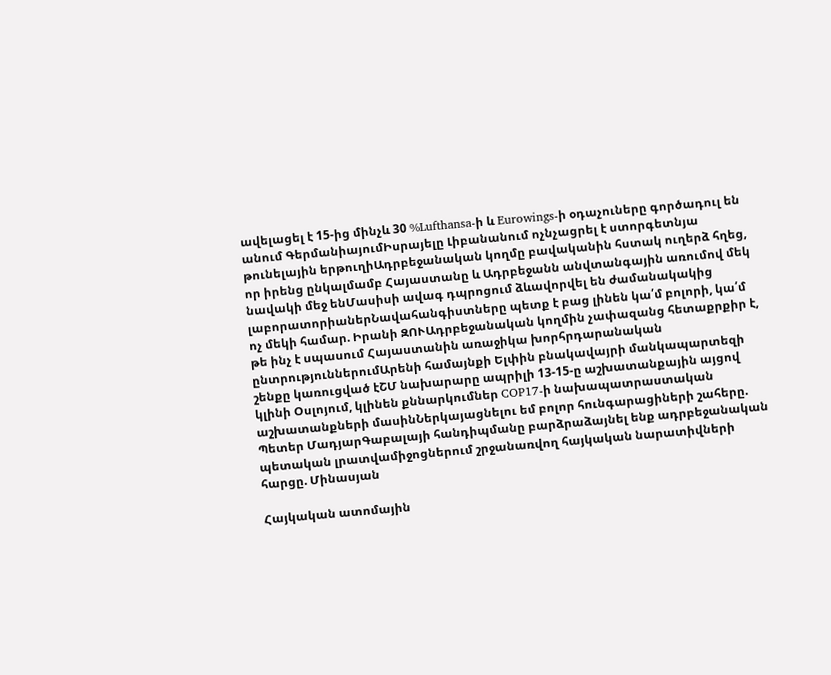ավելացել է 15-ից մինչև 30 %Lufthansa-ի և Eurowings-ի օդաչուները գործադուլ են անում ԳերմանիայումԻսրայելը Լիբանանում ոչնչացրել է ստորգետնյա թունելային երթուղիԱդրբեջանական կողմը բավականին հստակ ուղերձ հղեց, որ իրենց ընկալմամբ Հայաստանը և Ադրբեջանն անվտանգային առումով մեկ նավակի մեջ ենՄասիսի ավագ դպրոցում ձևավորվել են ժամանակակից լաբորատորիաներՆավահանգիստները պետք է բաց լինեն կա՛մ բոլորի, կա՛մ ոչ մեկի համար. Իրանի ԶՈՒԱդրբեջանական կողմին չափազանց հետաքրքիր է, թե ինչ է սպասում Հայաստանին առաջիկա խորհրդարանական ընտրություններումԱրենի համայնքի Ելփին բնակավայրի մանկապարտեզի շենքը կառուցված էՇՄ նախարարը ապրիլի 13-15-ը աշխատանքային այցով կլինի Օսլոյում, կլինեն քննարկումներ COP17-ի նախապատրաստական աշխատանքների մասինՆերկայացնելու եմ բոլոր հունգարացիների շահերը. Պետեր ՄադյարԳաբալայի հանդիպմանը բարձրաձայնել ենք ադրբեջանական պետական լրատվամիջոցներում շրջանառվող հայկական նարատիվների հարցը. Մինասյան

Հայկական ատոմային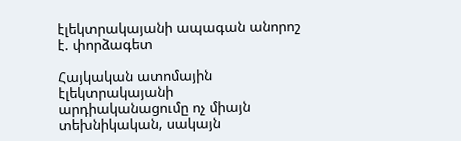էլեկտրակայանի ապագան անորոշ է. փորձագետ

Հայկական ատոմային էլեկտրակայանի արդիականացումը ոչ միայն տեխնիկական, սակայն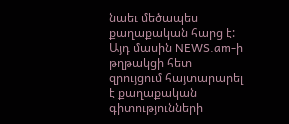նաեւ մեծապես քաղաքական հարց է: Այդ մասին NEWS.am-ի թղթակցի հետ զրույցում հայտարարել է քաղաքական գիտությունների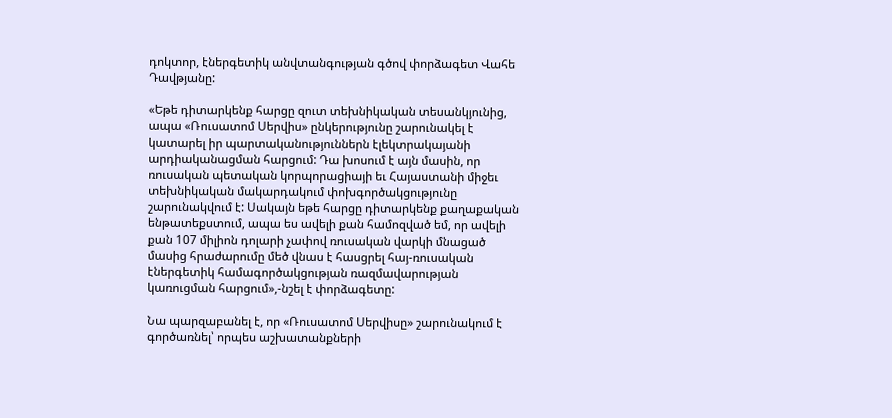դոկտոր, էներգետիկ անվտանգության գծով փորձագետ Վահե Դավթյանը:

«Եթե դիտարկենք հարցը զուտ տեխնիկական տեսանկյունից, ապա «Ռուսատոմ Սերվիս» ընկերությունը շարունակել է կատարել իր պարտականություններն էլեկտրակայանի արդիականացման հարցում: Դա խոսում է այն մասին, որ ռուսական պետական կորպորացիայի եւ Հայաստանի միջեւ տեխնիկական մակարդակում փոխգործակցությունը շարունակվում է: Սակայն եթե հարցը դիտարկենք քաղաքական ենթատեքստում, ապա ես ավելի քան համոզված եմ, որ ավելի քան 107 միլիոն դոլարի չափով ռուսական վարկի մնացած մասից հրաժարումը մեծ վնաս է հասցրել հայ-ռուսական էներգետիկ համագործակցության ռազմավարության կառուցման հարցում»,-նշել է փորձագետը:

Նա պարզաբանել է, որ «Ռուսատոմ Սերվիսը» շարունակում է գործառնել՝ որպես աշխատանքների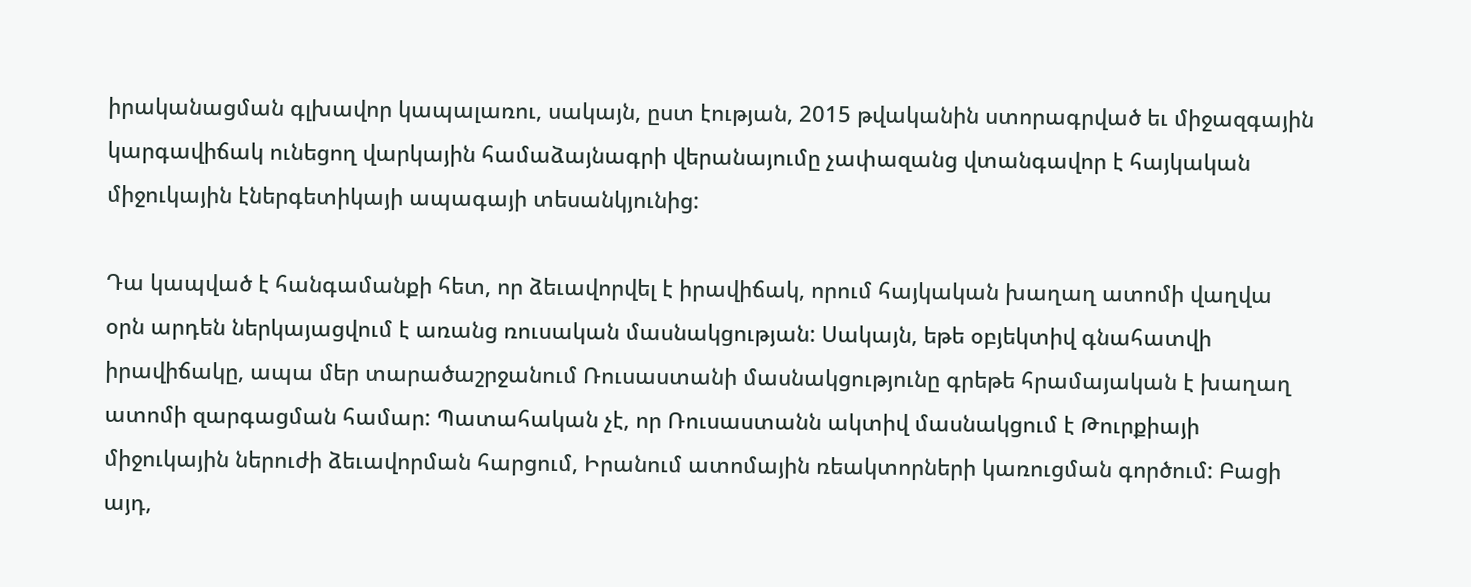իրականացման գլխավոր կապալառու, սակայն, ըստ էության, 2015 թվականին ստորագրված եւ միջազգային կարգավիճակ ունեցող վարկային համաձայնագրի վերանայումը չափազանց վտանգավոր է հայկական միջուկային էներգետիկայի ապագայի տեսանկյունից:

Դա կապված է հանգամանքի հետ, որ ձեւավորվել է իրավիճակ, որում հայկական խաղաղ ատոմի վաղվա օրն արդեն ներկայացվում է առանց ռուսական մասնակցության: Սակայն, եթե օբյեկտիվ գնահատվի իրավիճակը, ապա մեր տարածաշրջանում Ռուսաստանի մասնակցությունը գրեթե հրամայական է խաղաղ ատոմի զարգացման համար: Պատահական չէ, որ Ռուսաստանն ակտիվ մասնակցում է Թուրքիայի միջուկային ներուժի ձեւավորման հարցում, Իրանում ատոմային ռեակտորների կառուցման գործում: Բացի այդ,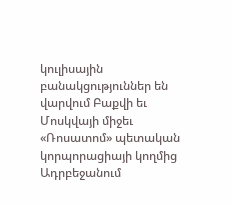կուլիսային բանակցություններ են վարվում Բաքվի եւ Մոսկվայի միջեւ «Ռոսատոմ» պետական կորպորացիայի կողմից Ադրբեջանում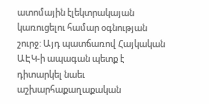ատոմային էլեկտրակայան կառուցելու համար օգնության շուրջ: Այդ պատճառով Հայկական ԱԷԿ-ի ապագան պետք է դիտարկել նաեւ աշխարհաքաղաքական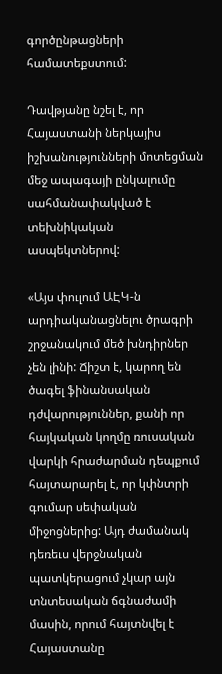գործընթացների համատեքստում:

Դավթյանը նշել է, որ Հայաստանի ներկայիս իշխանությունների մոտեցման մեջ ապագայի ընկալումը սահմանափակված է տեխնիկական ասպեկտներով:

«Այս փուլում ԱԷԿ-ն արդիականացնելու ծրագրի շրջանակում մեծ խնդիրներ չեն լինի: Ճիշտ է, կարող են ծագել ֆինանսական դժվարություններ, քանի որ հայկական կողմը ռուսական վարկի հրաժարման դեպքում հայտարարել է, որ կփնտրի գումար սեփական միջոցներից: Այդ ժամանակ դեռեւս վերջնական պատկերացում չկար այն տնտեսական ճգնաժամի մասին, որում հայտնվել է Հայաստանը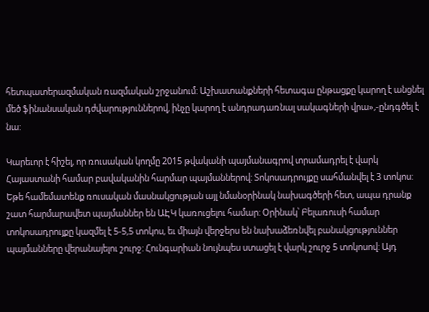հետպատերազմական ռազմական շրջանում: Աշխատանքների հետագա ընթացքը կարող է անցնել մեծ ֆինանսական դժվարություններով, ինչը կարող է անդրադառնալ սակագների վրա»,-ընդգծել է նա:

Կարեւոր է հիշել, որ ռուսական կողմը 2015 թվականի պայմանագրով տրամադրել է վարկ Հայաստանի համար բավականին հարմար պայմաններով: Տոկոսադրույքը սահմանվել է 3 տոկոս: Եթե համեմատենք ռուսական մասնակցության այլ նմանօրինակ նախագծերի հետ, ապա դրանք շատ հարմարավետ պայմաններ են ԱԷԿ կառուցելու համար: Օրինակ՝ Բելառուսի համար տոկոսադրույքը կազմել է 5-5,5 տոկոս, եւ միայն վերջերս են նախաձեռնվել բանակցություններ պայմանները վերանայելու շուրջ: Հունգարիան նույնպես ստացել է վարկ շուրջ 5 տոկոսով: Այդ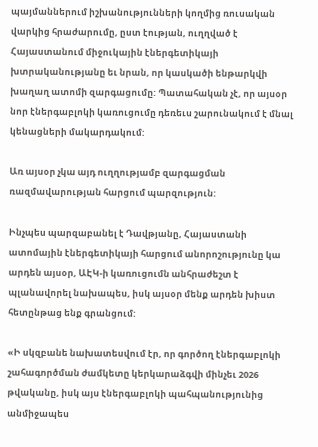պայմաններում իշխանությունների կողմից ռուսական վարկից հրաժարումը, ըստ էության, ուղղված է Հայաստանում միջուկային էներգետիկայի խտրականությանը եւ նրան, որ կասկածի ենթարկվի խաղաղ ատոմի զարգացումը: Պատահական չէ, որ այսօր նոր էներգաբլոկի կառուցումը դեռեւս շարունակում է մնալ կենացների մակարդակում:

Առ այսօր չկա այդ ուղղությամբ զարգացման ռազմավարության հարցում պարզություն:

Ինչպես պարզաբանել է Դավթյանը, Հայաստանի ատոմային էներգետիկայի հարցում անորոշությունը կա արդեն այսօր, ԱԷԿ-ի կառուցումն անհրաժեշտ է պլանավորել նախապես, իսկ այսօր մենք արդեն խիստ հետընթաց ենք գրանցում:

«Ի սկզբանե նախատեսվում էր, որ գործող էներգաբլոկի շահագործման ժամկետը կերկարաձգվի մինչեւ 2026 թվականը, իսկ այս էներգաբլոկի պահպանությունից անմիջապես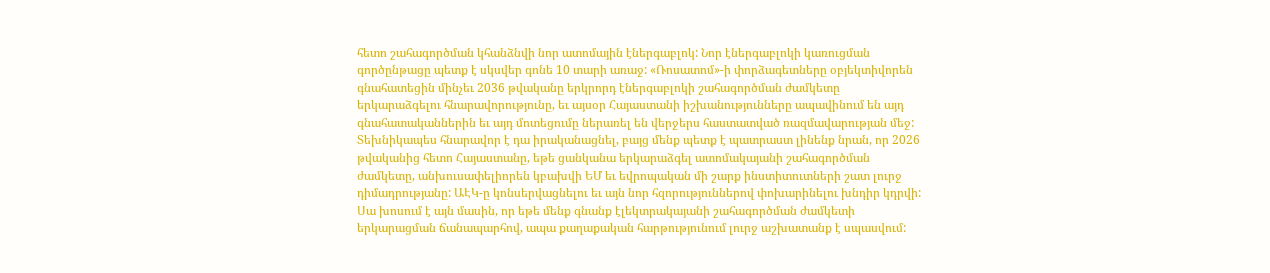հետո շահագործման կհանձնվի նոր ատոմային էներգաբլոկ: Նոր էներգաբլոկի կառուցման գործընթացը պետք է սկսվեր գոնե 10 տարի առաջ: «Ռոսատոմ»-ի փորձագետները օբյեկտիվորեն գնահատեցին մինչեւ 2036 թվականը երկրորդ էներգաբլոկի շահագործման ժամկետը երկարաձգելու հնարավորությունը, եւ այսօր Հայաստանի իշխանությունները ապավինում են այդ գնահատականներին եւ այդ մոտեցումը ներառել են վերջերս հաստատված ռազմավարության մեջ: Տեխնիկապես հնարավոր է դա իրականացնել, բայց մենք պետք է պատրաստ լինենք նրան, որ 2026 թվականից հետո Հայաստանը, եթե ցանկանա երկարաձգել ատոմակայանի շահագործման ժամկետը, անխուսափելիորեն կբախվի ԵՄ եւ եվրոպական մի շարք ինստիտուտների շատ լուրջ դիմադրությանը: ԱԷԿ-ը կոնսերվացնելու եւ այն նոր հզորություններով փոխարինելու խնդիր կդրվի: Սա խոսում է այն մասին, որ եթե մենք գնանք էլեկտրակայանի շահագործման ժամկետի երկարացման ճանապարհով, ապա քաղաքական հարթությունում լուրջ աշխատանք է սպասվում: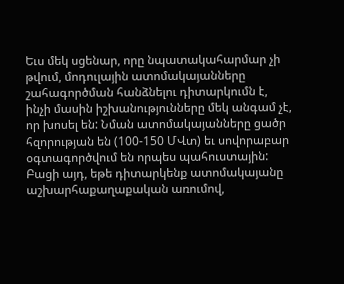Եւս մեկ սցենար, որը նպատակահարմար չի թվում, մոդուլային ատոմակայանները շահագործման հանձնելու դիտարկումն է, ինչի մասին իշխանությունները մեկ անգամ չէ, որ խոսել են: Նման ատոմակայանները ցածր հզորության են (100-150 ՄՎտ) եւ սովորաբար օգտագործվում են որպես պահուստային: Բացի այդ, եթե դիտարկենք ատոմակայանը աշխարհաքաղաքական առումով,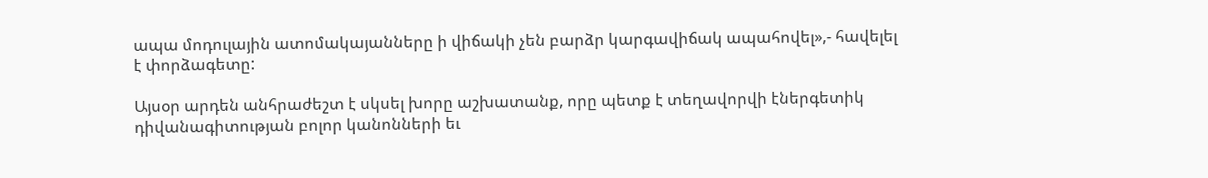ապա մոդուլային ատոմակայանները ի վիճակի չեն բարձր կարգավիճակ ապահովել»,- հավելել է փորձագետը:

Այսօր արդեն անհրաժեշտ է սկսել խորը աշխատանք, որը պետք է տեղավորվի էներգետիկ դիվանագիտության բոլոր կանոնների եւ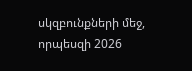սկզբունքների մեջ, որպեսզի 2026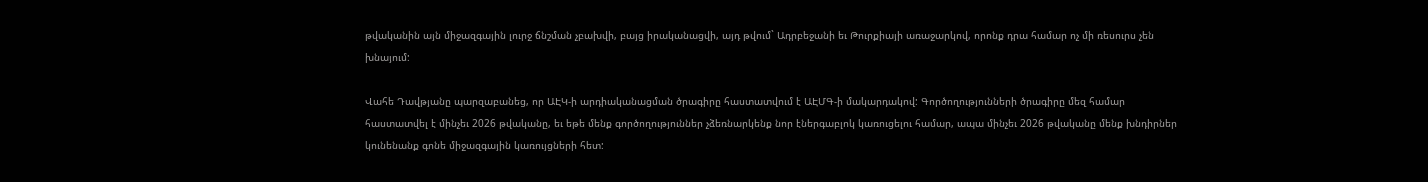թվականին այն միջազգային լուրջ ճնշման չբախվի, բայց իրականացվի, այդ թվում` Ադրբեջանի եւ Թուրքիայի առաջարկով, որոնք դրա համար ոչ մի ռեսուրս չեն խնայում:

Վահե Դավթյանը պարզաբանեց, որ ԱԷԿ-ի արդիականացման ծրագիրը հաստատվում է ԱԷՄԳ-ի մակարդակով: Գործողությունների ծրագիրը մեզ համար հաստատվել է մինչեւ 2026 թվականը, եւ եթե մենք գործողություններ չձեռնարկենք նոր էներգաբլոկ կառուցելու համար, ապա մինչեւ 2026 թվականը մենք խնդիրներ կունենանք գոնե միջազգային կառույցների հետ: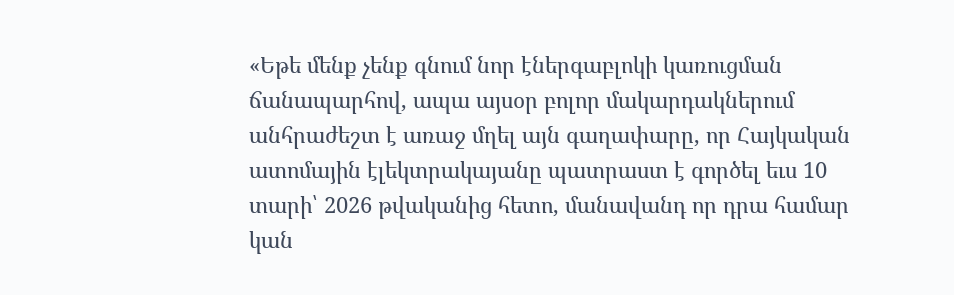«Եթե մենք չենք գնում նոր էներգաբլոկի կառուցման ճանապարհով, ապա այսօր բոլոր մակարդակներում անհրաժեշտ է առաջ մղել այն գաղափարը, որ Հայկական ատոմային էլեկտրակայանը պատրաստ է գործել եւս 10 տարի՝ 2026 թվականից հետո, մանավանդ որ դրա համար կան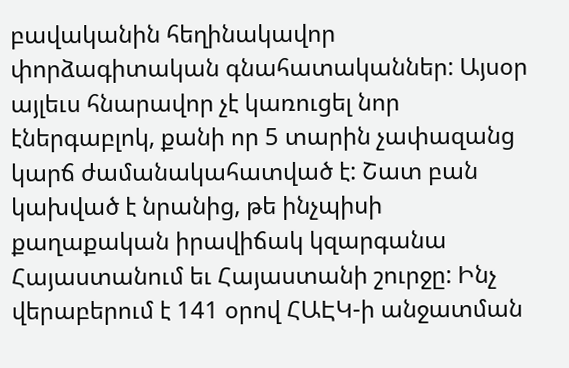բավականին հեղինակավոր փորձագիտական գնահատականներ: Այսօր այլեւս հնարավոր չէ կառուցել նոր էներգաբլոկ, քանի որ 5 տարին չափազանց կարճ ժամանակահատված է: Շատ բան կախված է նրանից, թե ինչպիսի քաղաքական իրավիճակ կզարգանա Հայաստանում եւ Հայաստանի շուրջը: Ինչ վերաբերում է 141 օրով ՀԱԷԿ-ի անջատման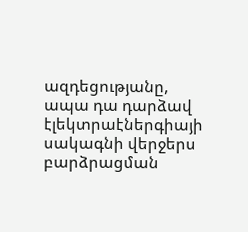ազդեցությանը, ապա դա դարձավ էլեկտրաէներգիայի սակագնի վերջերս բարձրացման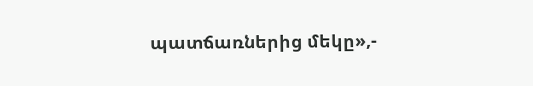պատճառներից մեկը»,-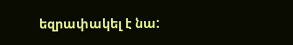եզրափակել է նա: